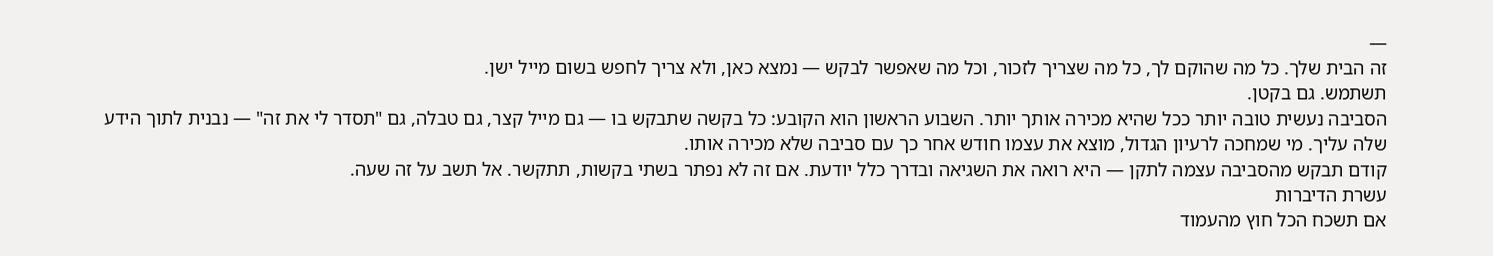—
זה הבית שלך. כל מה שהוקם לך, כל מה שצריך לזכור, וכל מה שאפשר לבקש — נמצא כאן, ולא צריך לחפש בשום מייל ישן.
תשתמש. גם בקטן.
הסביבה נעשית טובה יותר ככל שהיא מכירה אותך יותר. השבוע הראשון הוא הקובע: כל בקשה שתבקש בו — גם מייל קצר, גם טבלה, גם "תסדר לי את זה" — נבנית לתוך הידע שלה עליך. מי שמחכה לרעיון הגדול, מוצא את עצמו חודש אחר כך עם סביבה שלא מכירה אותו.
קודם תבקש מהסביבה עצמה לתקן — היא רואה את השגיאה ובדרך כלל יודעת. אם זה לא נפתר בשתי בקשות, תתקשר. אל תשב על זה שעה.
עשרת הדיברות
אם תשכח הכל חוץ מהעמוד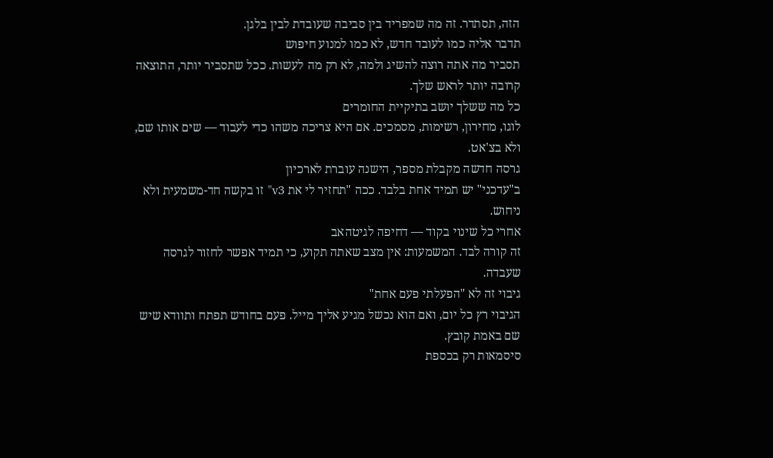הזה, תסתדר. זה מה שמפריד בין סביבה שעובדת לבין בלגן.
תדבר אליה כמו לעובד חדש, לא כמו למנוע חיפוש
תסביר מה אתה רוצה להשיג ולמה, לא רק מה לעשות. ככל שתסביר יותר, התוצאה קרובה יותר לראש שלך.
כל מה ששלך יושב בתיקיית החומרים
לוגו, מחירון, רשימות, מסמכים. אם היא צריכה משהו כדי לעבוד — שים אותו שם, ולא בצ'אט.
גרסה חדשה מקבלת מספר, הישנה עוברת לארכיון
ב"עדכני" יש תמיד אחת בלבד. ככה "תחזיר לי את v3" זו בקשה חד-משמעית ולא ניחוש.
אחרי כל שינוי בקוד — דחיפה לגיטהאב
זה קורה לבד. המשמעות: אין מצב שאתה תקוע, כי תמיד אפשר לחזור לגרסה שעבדה.
גיבוי זה לא "הפעלתי פעם אחת"
הגיבוי רץ כל יום, ואם הוא נכשל מגיע אליך מייל. פעם בחודש תפתח ותוודא שיש שם באמת קובץ.
סיסמאות רק בכספת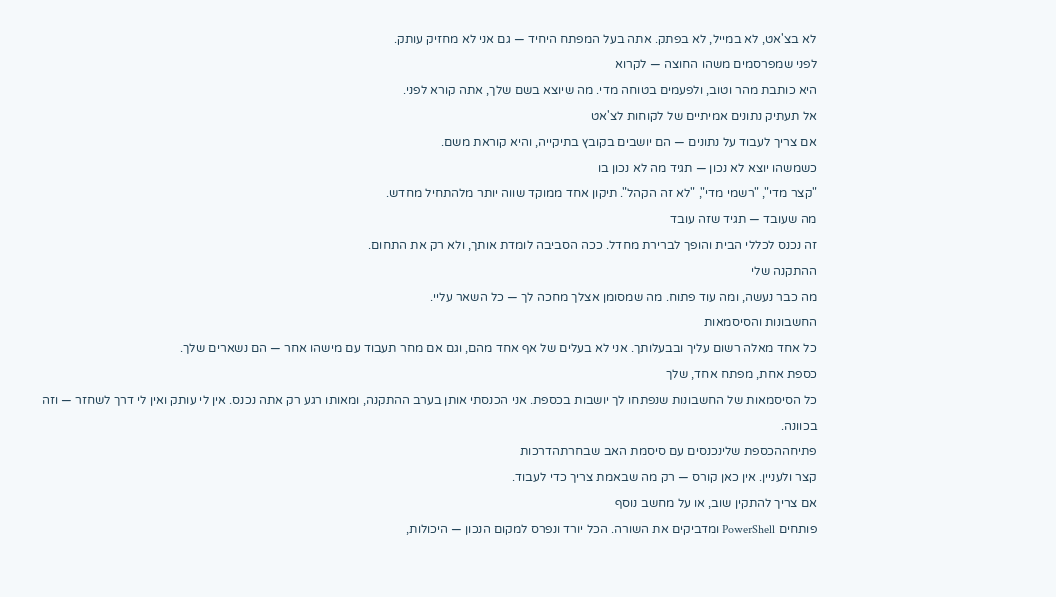לא בצ'אט, לא במייל, לא בפתק. אתה בעל המפתח היחיד — גם אני לא מחזיק עותק.
לפני שמפרסמים משהו החוצה — לקרוא
היא כותבת מהר וטוב, ולפעמים בטוחה מדי. מה שיוצא בשם שלך, אתה קורא לפני.
אל תעתיק נתונים אמיתיים של לקוחות לצ'אט
אם צריך לעבוד על נתונים — הם יושבים בקובץ בתיקייה, והיא קוראת משם.
כשמשהו יוצא לא נכון — תגיד מה לא נכון בו
"קצר מדי", "רשמי מדי", "לא זה הקהל". תיקון אחד ממוקד שווה יותר מלהתחיל מחדש.
מה שעובד — תגיד שזה עובד
זה נכנס לכללי הבית והופך לברירת מחדל. ככה הסביבה לומדת אותך, ולא רק את התחום.
ההתקנה שלי
מה כבר נעשה, ומה עוד פתוח. מה שמסומן אצלך מחכה לך — כל השאר עליי.
החשבונות והסיסמאות
כל אחד מאלה רשום עליך ובבעלותך. אני לא בעלים של אף אחד מהם, וגם אם מחר תעבוד עם מישהו אחר — הם נשארים שלך.
כספת אחת, מפתח אחד, שלך
כל הסיסמאות של החשבונות שנפתחו לך יושבות בכספת. אני הכנסתי אותן בערב ההתקנה, ומאותו רגע רק אתה נכנס. אין לי עותק ואין לי דרך לשחזר — וזה בכוונה.
פתיחההכספת שלינכנסים עם סיסמת האב שבחרתהדרכות
קצר ולעניין. אין כאן קורס — רק מה שבאמת צריך כדי לעבוד.
אם צריך להתקין שוב, או על מחשב נוסף
פותחים PowerShell ומדביקים את השורה. הכל יורד ונפרס למקום הנכון — היכולות,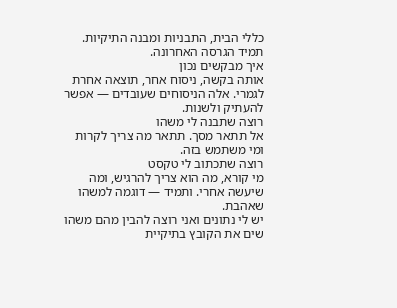כללי הבית, התבניות ומבנה התיקיות. תמיד הגרסה האחרונה.
איך מבקשים נכון
אותה בקשה, ניסוח אחר, תוצאה אחרת לגמרי. אלה הניסוחים שעובדים — אפשר להעתיק ולשנות.
רוצה שתבנה לי משהו
אל תתאר מסך. תתאר מה צריך לקרות ומי משתמש בזה.
רוצה שתכתוב לי טקסט
מי קורא, מה הוא צריך להרגיש, ומה שיעשה אחרי. ותמיד — דוגמה למשהו שאהבת.
יש לי נתונים ואני רוצה להבין מהם משהו
שים את הקובץ בתיקיית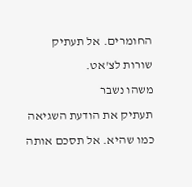החומרים. אל תעתיק שורות לצ'אט.
משהו נשבר
תעתיק את הודעת השגיאה כמו שהיא. אל תסכם אותה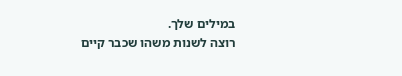במילים שלך.
רוצה לשנות משהו שכבר קיים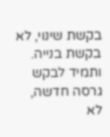בקשת שינוי, לא בקשת בנייה. ותמיד לבקש גרסה חדשה, לא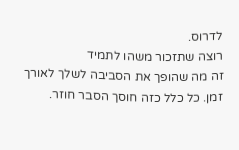לדרוס.
רוצה שתזכור משהו לתמיד
זה מה שהופך את הסביבה לשלך לאורך זמן. כל כלל כזה חוסך הסבר חוזר.